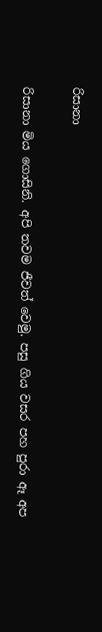රිසානා

රිසානා මිය ගොසිනි. අපි තවම ජීවත් වෙමු. පසු ගිය වසර පහ පුරා ඈ අප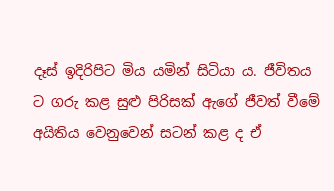දෑස් ඉදිරිපිට මිය යමින් සිටියා ය. ජීවිතය ට ගරු කළ සුළු පිරිසක් ඇගේ ජීවත් වීමේ අයිතිය වෙනුවෙන් සටන් කළ ද ඒ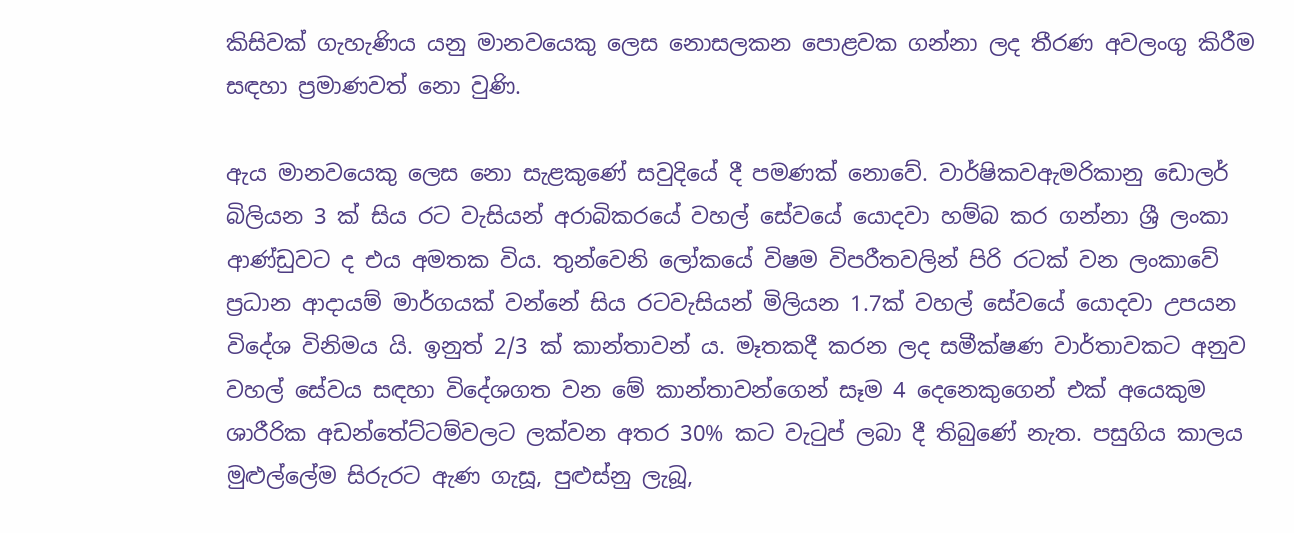කිසිවක් ගැහැණිය යනු මානවයෙකු ලෙස නොසලකන පොළවක ගන්නා ලද තීරණ අවලංගු කිරීම සඳහා ප්‍රමාණවත් නො වුණි.

ඇය මානවයෙකු ලෙස නො සැළකුණේ සවුදියේ දී පමණක් නොවේ. වාර්ෂිකවඇමරිකානු ඩොලර් බිලියන 3 ක් සිය රට වැසියන් අරාබිකරයේ වහල් සේවයේ යොදවා හම්බ කර ගන්නා ශ්‍රී ලංකා ආණ්ඩුවට ද එය අමතක විය. තුන්වෙනි ලෝකයේ විෂම විපරීතවලින් පිරි රටක් වන ලංකාවේ ප්‍රධාන ආදායම් මාර්ගයක් වන්නේ සිය රටවැසියන් මිලියන 1.7ක් වහල් සේවයේ යොදවා උපයන විදේශ විනිමය යි. ඉනුත් 2/3 ක් කාන්තාවන් ය. මෑතකදී කරන ලද සමීක්ෂණ වාර්තාවකට අනුව වහල් සේවය සඳහා විදේශගත වන මේ කාන්තාවන්ගෙන් සෑම 4 දෙනෙකුගෙන් එක් අයෙකුම ශාරීරික අඩන්තේට්ටම්වලට ලක්වන අතර 30% කට වැටුප් ලබා දී තිබුණේ නැත. පසුගිය කාලය මුළුල්ලේම සිරුරට ඇණ ගැසූ, පුළුස්නු ලැබූ,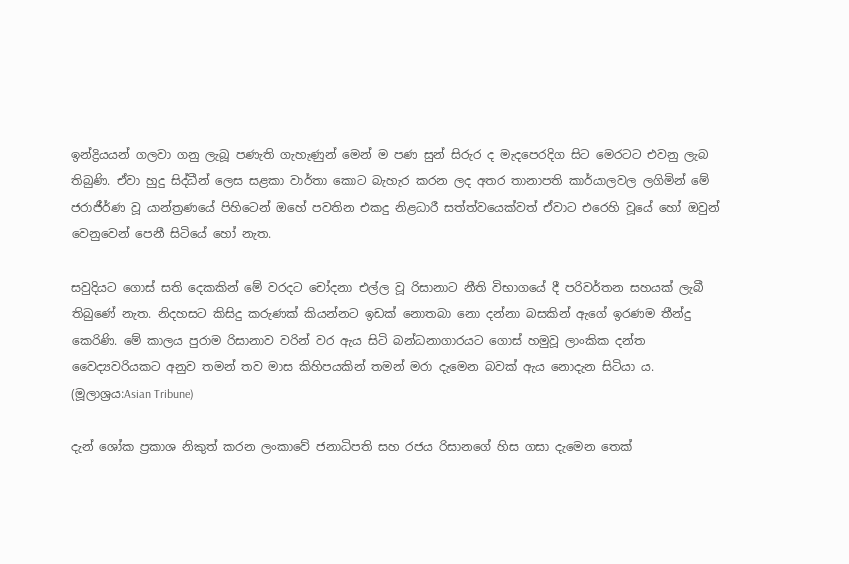ඉන්ද්‍රියයන් ගලවා ගනු ලැබූ පණැති ගැහැණුන් මෙන් ම පණ සුන් සිරුර ද මැදපෙරදිග සිට මෙරටට එවනු ලැබ තිබුණි. ඒවා හුදු සිද්ධීන් ලෙස සළකා වාර්තා කොට බැහැර කරන ලද අතර තානාපති කාර්යාලවල ලගිමින් මේ ජරාජීර්ණ වූ යාන්ත්‍රණයේ පිහිටෙන් ඔහේ පවතින එකදු නිළධාරී සත්ත්වයෙක්වත් ඒවාට එරෙහි වූයේ හෝ ඔවුන් වෙනුවෙන් පෙනී සිටියේ හෝ නැත.

සවුදියට ගොස් සති දෙකකින් මේ වරදට චෝදනා එල්ල වූ රිසානාට නීති විභාගයේ දී පරිවර්තන සහයක් ලැබී තිබුණේ නැත. නිදහසට කිසිදු කරුණක් කියන්නට ඉඩක් නොතබා නො දන්නා බසකින් ඇගේ ඉරණම තීන්දු කෙරිණි. මේ කාලය පුරාම රිසානාව වරින් වර ඇය සිටි බන්ධනාගාරයට ගොස් හමුවූ ලාංකික දන්ත වෛද්‍යවරියකට අනුව තමන් තව මාස කිහිපයකින් තමන් මරා දැමෙන බවක් ඇය නොදැන සිටියා ය. (මූලාශ්‍රය:Asian Tribune)

දැන් ශෝක ප්‍රකාශ නිකුත් කරන ලංකා‍වේ ජනාධිපති සහ රජය රිසානගේ හිස ගසා දැමෙන තෙක්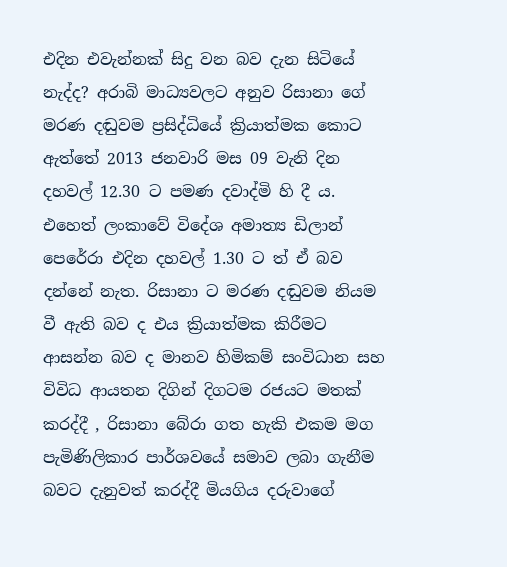එදින එවැන්නක් සිදු වන බව දැන සිටියේ නැද්ද? අරාබි මාධ්‍යවලට අනුව රිසානා ගේ මරණ දඬුවම ප්‍රසිද්ධියේ ක්‍රියාත්මක කොට ඇත්තේ 2013 ජනවාරි මස 09 වැනි දින දහවල් 12.30 ට පමණ දවාද්මි හි දී ය. එහෙත් ලංකාවේ විදේශ අමාත්‍ය ඩිලාන් පෙරේරා එදින දහවල් 1.30 ට ත් ඒ බව දන්නේ නැත. රිසානා ට මරණ දඬුවම නියම වී ඇති බව ද එය ක්‍රියාත්මක කිරීමට ආසන්න බව ද මානව හිමිකම් සංවිධාන සහ විවිධ ආයතන දිගින් දිගටම රජයට මතක් කරද්දී , රිසානා බේරා ගත හැකි එකම මග පැමිණිලිකාර පාර්ශවයේ සමාව ලබා ගැනීම බවට දැනුවත් කරද්දී මියගිය දරුවාගේ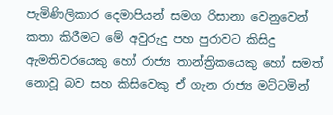පැමිණිලිකාර දෙමාපියන් සමග රිසානා වෙනුවෙන් කතා කිරීමට මේ අවුරුදු පහ පුරාවට කිසිදු ඇමතිවරයෙකු හෝ රාජ්‍ය තාන්ත්‍රිකයෙකු හෝ සමත් නොවූ බව සහ කිසිවෙකු ඒ ගැන රාජ්‍ය මට්ටමින්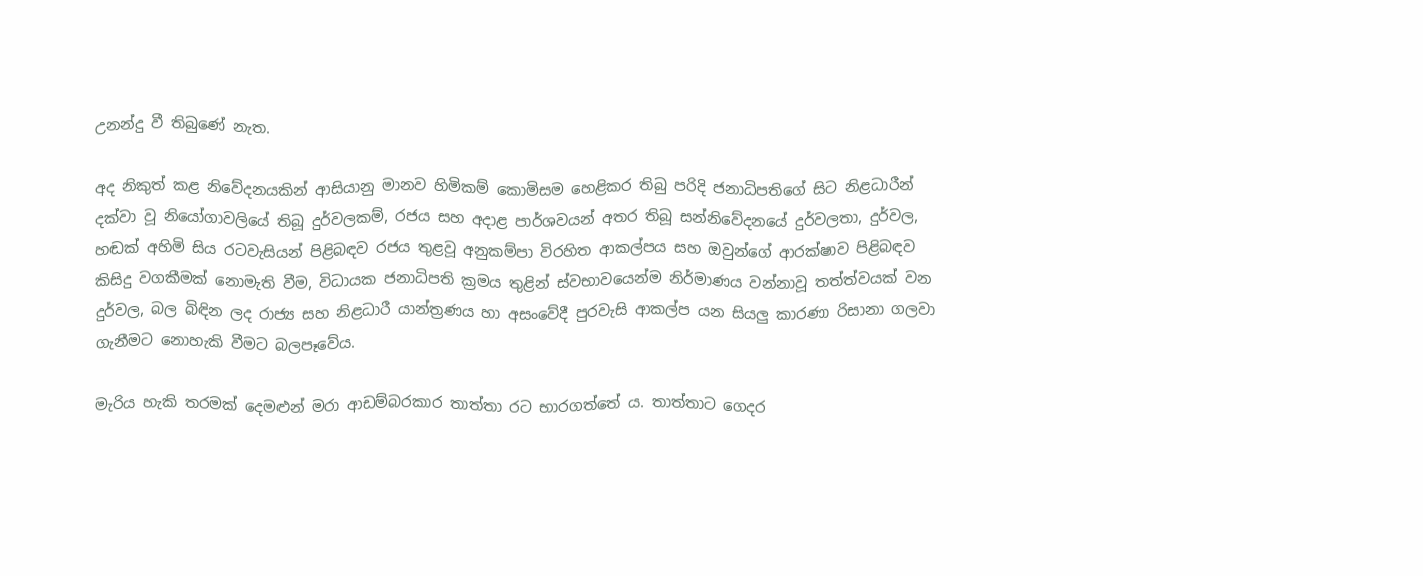උනන්දු වී තිබුණේ නැත.

අද නිකුත් කළ නිවේදනයකින් ආසියානු මානව හිමිකම් කොමිසම හෙළිකර තිබු පරිදි ජනාධිපතිගේ සිට නිළධාරීන් දක්වා වූ නියෝගාවලියේ තිබූ දුර්වලකම්, රජය සහ අදාළ පාර්ශවයන් අතර තිබූ සන්නිවේදනයේ දුර්වලතා, දුර්වල, හඬක් අහිමි සිය රටවැසියන් පිළිබඳව රජය තුළවූ අනුකම්පා විරහිත ආකල්පය සහ ඔවුන්ගේ ආරක්ෂාව පිළිබඳව කිසිදු වගකීමක් නොමැති වීම, විධායක ජනාධිපති ක්‍රමය තුළින් ස්වභාවයෙන්ම නිර්මාණය වන්නාවූ තත්ත්වයක් වන දුර්වල, බල බිඳින ලද රාජ්‍ය සහ නිළධාරී යාන්ත්‍රණය හා අසංවේදී පුරවැසි ආකල්ප යන සියලු කාරණා රිසානා ගලවා ගැනීමට නොහැකි වීමට බලපෑවේය.

මැරිය හැකි තරමක් දෙමළුන් මරා ආඩම්බරකාර තාත්තා රට භාරගත්තේ ය. තාත්තාට ගෙදර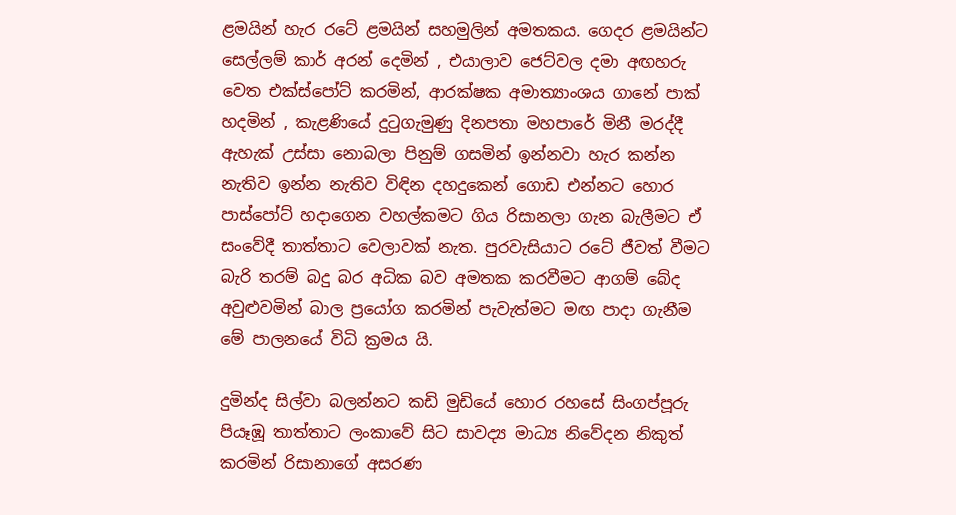ළමයින් හැර රටේ ළමයින් සහමුලින් අමතකය. ගෙදර ළමයින්ට සෙල්ලම් කාර් අරන් දෙමින් , එයාලාව ජෙට්වල දමා අඟහරු වෙත එක්ස්පෝට් කරමින්, ආරක්ෂක අමාත්‍යාංශය ගානේ පාක් හදමින් , කැළණියේ දුටුගැමුණු දිනපතා මහපාරේ මිනී මරද්දී ඇහැක් උස්සා නොබලා පිනුම් ගසමින් ඉන්නවා හැර කන්න නැතිව ඉන්න නැතිව විඳින දහදුකෙන් ගොඩ එන්නට හොර පාස්පෝට් හදාගෙන වහල්කමට ගිය රිසානලා ගැන බැලීමට ඒ සංවේදී තාත්තාට වෙලාවක් නැත. පුරවැසියාට රටේ ජීවත් වීමට බැරි තරම් බදු බර අධික බව අමතක කරවීමට ආගම් බේද අවුළුවමින් බාල ප්‍රයෝග කරමින් පැවැත්මට මඟ පාදා ගැනීම මේ පාලනයේ විධි ක්‍රමය යි.

දුමින්ද සිල්වා බලන්නට කඩි මුඩියේ හොර රහසේ සිංගප්පූරු පියෑඹූ තාත්තාට ලංකාවේ සිට සාවද්‍ය මාධ්‍ය නිවේදන නිකුත් කරමින් රිසානාගේ අසරණ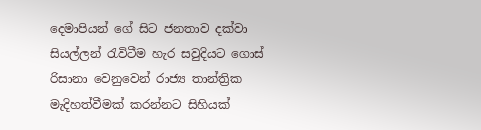දෙමාපියන් ගේ සිට ජනතාව දක්වා සියල්ලන් රැවිටීම හැර සවුදියට ගොස් රිසානා වෙනුවෙන් රාජ්‍ය තාන්ත්‍රික මැදිහත්වීමක් කරන්නට සිහියක්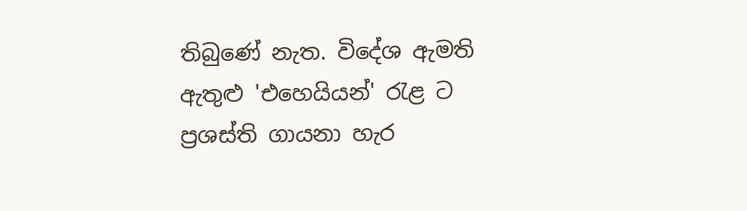තිබුණේ නැත. විදේශ ඇමති ඇතුළු 'එහෙයියන්' රැළ ට ප්‍රශස්ති ගායනා හැර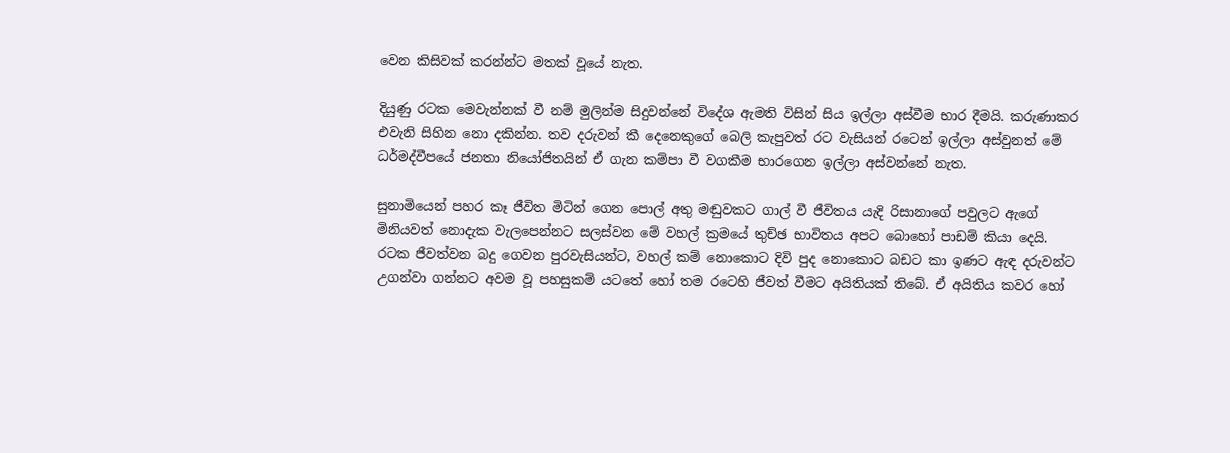වෙන කිසිවක් කරන්න්ට මතක් වූයේ නැත.

දියුණු රටක මෙවැන්නක් වී නම් මුලින්ම සිදුවන්නේ විදේශ ඇමති විසින් සිය ඉල්ලා අස්වීම භාර දීමයි. කරුණාකර එවැනි සිහින නො දකින්න. තව දරුවන් කී දෙනෙකුගේ බෙලි කැපුවත් රට වැසියන් රටෙන් ඉල්ලා අස්වුනත් මේ ධර්මද්වීපයේ ජනතා නියෝජිතයින් ඒ ගැන කම්පා වී වගකීම භාරගෙන ඉල්ලා අස්වන්නේ නැත.

සුනාමියෙන් පහර කෑ ජීවිත මිටින් ගෙන පොල් අතු මඬුවකට ගාල් වී ජීවිතය යැදි රිසානාගේ පවුලට ඇගේ මිනියවත් නොදැක වැලපෙන්නට සලස්වන මේ වහල් ක්‍රමයේ තුච්ඡ භාවිතය අපට බොහෝ පාඩම් කියා දෙයි. රටක ජීවත්වන බදු ගෙවන පුරවැසියන්ට, වහල් කම් නොකොට දිවි පුද නොකොට බඩට කා ඉණට ඇඳ දරුවන්ට උගන්වා ගන්නට අවම වූ පහසුකම් යටතේ හෝ තම රටෙහි ජීවත් වීමට අයිතියක් තිබේ. ඒ අයිතිය කවර හෝ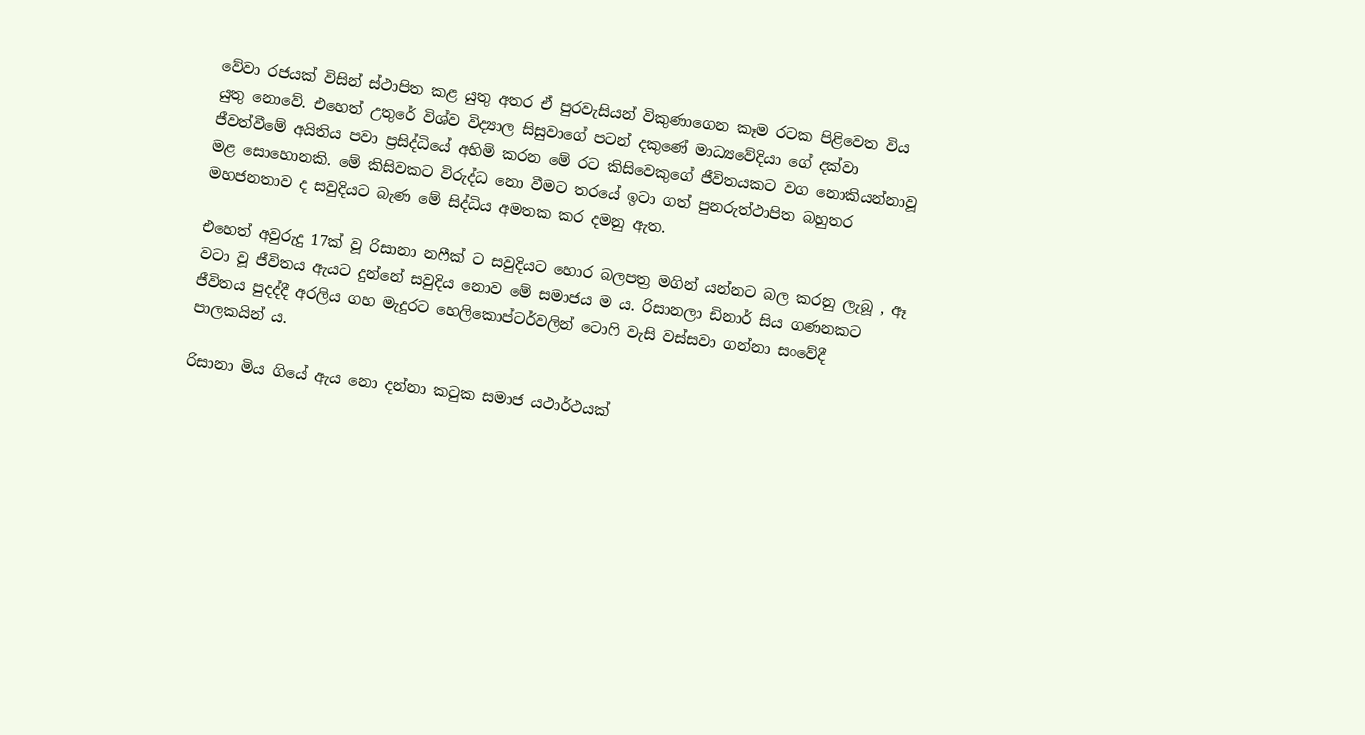වේවා රජයක් විසින් ස්ථාපිත කළ යුතු අතර ඒ පුරවැසියන් විකුණාගෙන කෑම රටක පිළිවෙත විය යුතු නොවේ. එහෙත් උතුරේ විශ්ව විද්‍යාල සිසුවාගේ පටන් දකුණේ මාධ්‍යවේදියා ගේ දක්වා ජීවත්වීමේ අයිතිය පවා ප්‍රසිද්ධියේ අහිමි කරන මේ රට කිසිවෙකුගේ ජීවිතයකට වග නොකියන්නාවූ මළ සොහොනකි. මේ කිසිවකට විරුද්ධ නො වීමට තරයේ ඉටා ගත් පුනරුත්ථාපිත බහුතර මහජනතාව ද සවුදියට බැණ මේ සිද්ධිය අමතක කර දමනු ඇත.

එහෙත් අවුරුදු 17ක් වූ රිසානා නෆීක් ට සවුදියට හොර බලපත්‍ර මගින් යන්නට බල කරනු ලැබූ , ඈ වටා වූ ජීවිතය ඇයට දුන්නේ සවුදිය නොව මේ සමාජය ම ය. රිසානලා ඩිනාර් සිය ගණනකට ජීවිතය පුදද්දී අරලිය ගහ මැදුරට හෙලිකොප්ටර්වලින් ටොෆි වැසි වස්සවා ගන්නා සංවේදී පාලකයින් ය.

රිසානා මිය ගියේ ඇය නො දන්නා කටුක සමාජ යථාර්ථයක්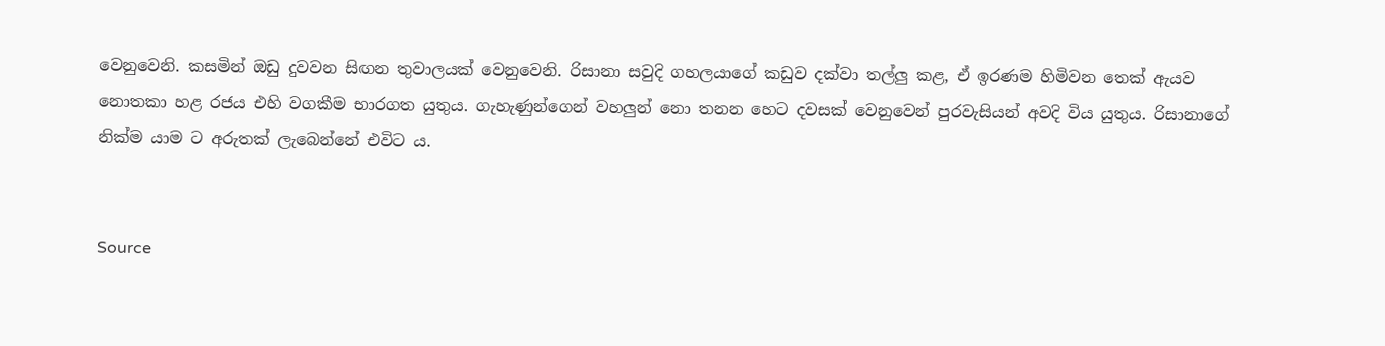වෙනුවෙනි. කසමින් ඔඩු දුවවන සිඟන තුවාලයක් වෙනුවෙනි. රිසානා සවුදි ගහලයාගේ කඩුව දක්වා තල්ලු කළ, ඒ ඉරණම හිමිවන තෙක් ඇයව නොතකා හළ රජය එහි වගකීම භාරගත යුතුය. ගැහැණුන්ගෙන් වහලුන් නො තනන හෙට දවසක් වෙනුවෙන් පුරවැසියන් අවදි විය යුතුය. රිසානාගේ නික්ම යාම ට අරුතක් ලැබෙන්නේ එවිට ය.


Source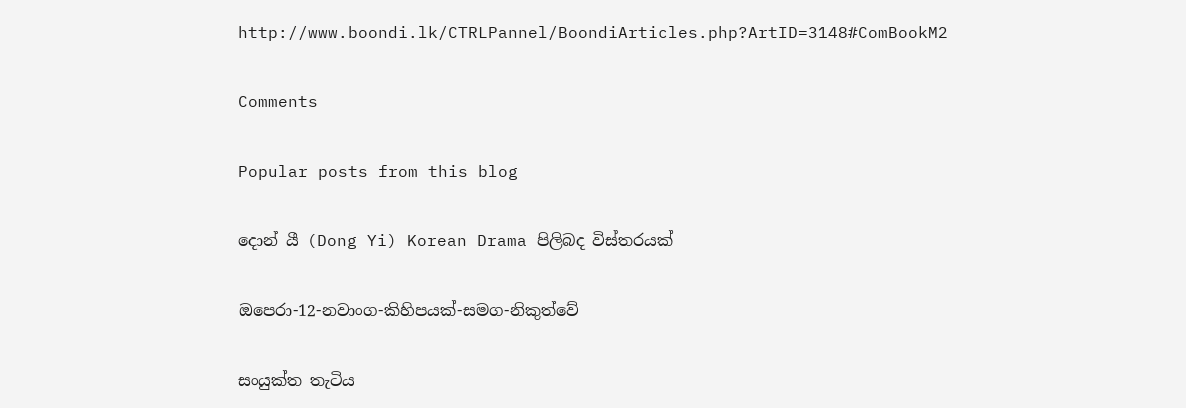http://www.boondi.lk/CTRLPannel/BoondiArticles.php?ArtID=3148#ComBookM2

Comments

Popular posts from this blog

දොන් යී (Dong Yi) Korean Drama පිලිබද විස්තරයක්

ඔපෙරා-12-නවාංග-කිහිපයක්-සමග-නිකුත්වේ

සංයුක්ත තැටිය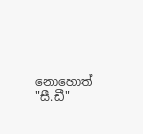නොහොත් "සී.ඩී"